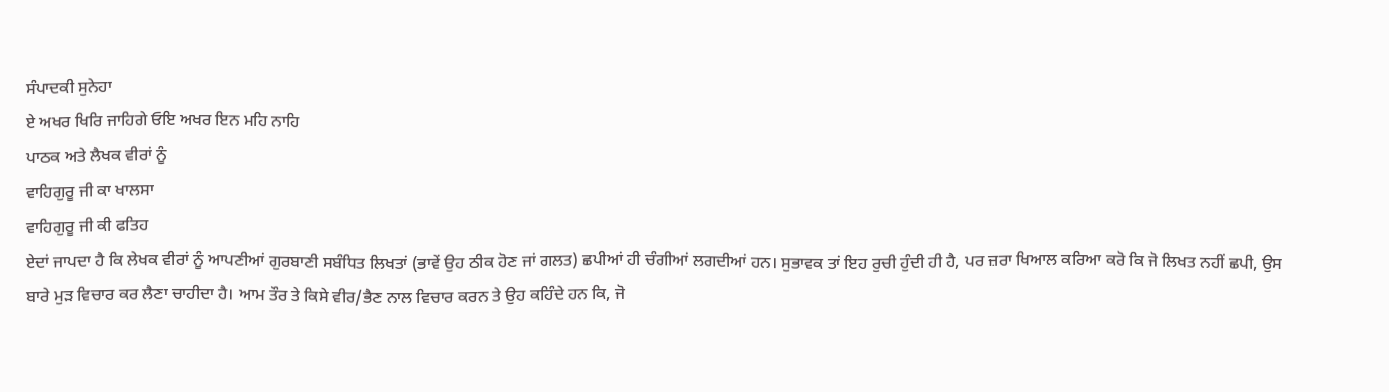ਸੰਪਾਦਕੀ ਸੁਨੇਹਾ
ਏ ਅਖਰ ਖਿਰਿ ਜਾਹਿਗੇ ਓਇ ਅਖਰ ਇਨ ਮਹਿ ਨਾਹਿ
ਪਾਠਕ ਅਤੇ ਲੈਖਕ ਵੀਰਾਂ ਨੂੰ
ਵਾਹਿਗੁਰੂ ਜੀ ਕਾ ਖਾਲਸਾ
ਵਾਹਿਗੁਰੂ ਜੀ ਕੀ ਫਤਿਹ
ਏਦਾਂ ਜਾਪਦਾ ਹੈ ਕਿ ਲੇਖਕ ਵੀਰਾਂ ਨੂੰ ਆਪਣੀਆਂ ਗੁਰਬਾਣੀ ਸਬੰਧਿਤ ਲਿਖਤਾਂ (ਭਾਵੇਂ ਉਹ ਠੀਕ ਹੋਣ ਜਾਂ ਗਲਤ) ਛਪੀਆਂ ਹੀ ਚੰਗੀਆਂ ਲਗਦੀਆਂ ਹਨ। ਸੁਭਾਵਕ ਤਾਂ ਇਹ ਰੁਚੀ ਹੁੰਦੀ ਹੀ ਹੈ, ਪਰ ਜ਼ਰਾ ਖਿਆਲ ਕਰਿਆ ਕਰੋ ਕਿ ਜੋ ਲਿਖਤ ਨਹੀਂ ਛਪੀ, ਉਸ ਬਾਰੇ ਮੁੜ ਵਿਚਾਰ ਕਰ ਲੈਣਾ ਚਾਹੀਦਾ ਹੈ। ਆਮ ਤੌਰ ਤੇ ਕਿਸੇ ਵੀਰ/ਭੈਣ ਨਾਲ ਵਿਚਾਰ ਕਰਨ ਤੇ ਉਹ ਕਹਿੰਦੇ ਹਨ ਕਿ, ਜੋ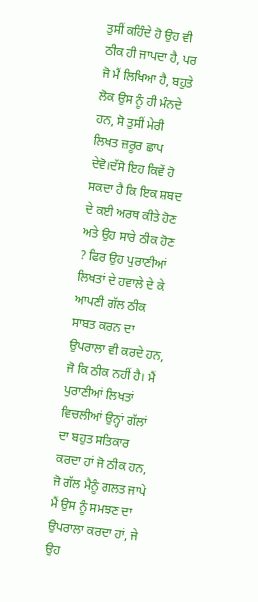ਤੁਸੀਂ ਕਹਿੰਦੇ ਹੋ ਉਹ ਵੀ ਠੀਕ ਹੀ ਜਾਪਦਾ ਹੈ, ਪਰ ਜੋ ਮੈਂ ਲਿਖਿਆ ਹੈ, ਬਹੁਤੇ ਲੋਕ ਉਸ ਨੂੰ ਹੀ ਮੰਨਦੇ ਹਨ, ਸੋ ਤੁਸੀਂ ਮੇਰੀ ਲਿਖਤ ਜ਼ਰੂਰ ਛਾਪ ਦੇਵੋ।ਦੱਸੋ ਇਹ ਕਿਵੇਂ ਹੋ ਸਕਦਾ ਹੈ ਕਿ ਇਕ ਸ਼ਬਦ ਦੇ ਕਈ ਅਰਥ ਕੀਤੇ ਹੋਣ ਅਤੇ ਉਹ ਸਾਰੇ ਠੀਕ ਹੋਣ ? ਫਿਰ ਉਹ ਪੁਰਾਣੀਆਂ ਲਿਖਤਾਂ ਦੇ ਹਵਾਲੇ ਦੇ ਕੇ ਆਪਣੀ ਗੱਲ ਠੀਕ ਸਾਬਤ ਕਰਨ ਦਾ ਉਪਰਾਲਾ ਵੀ ਕਰਦੇ ਹਨ, ਜੋ ਕਿ ਠੀਕ ਨਹੀਂ ਹੈ। ਮੈਂ ਪੁਰਾਣੀਆਂ ਲਿਖਤਾਂ ਵਿਚਲੀਆਂ ਉਨ੍ਹਾਂ ਗੱਲਾਂ ਦਾ ਬਹੁਤ ਸਤਿਕਾਰ ਕਰਦਾ ਹਾਂ ਜੋ ਠੀਕ ਹਨ, ਜੋ ਗੱਲ ਮੈਨੂੰ ਗਲਤ ਜਾਪੇ ਮੈਂ ਉਸ ਨੂੰ ਸਮਝਣ ਦਾ ਉਪਰਾਲਾ ਕਰਦਾ ਹਾਂ, ਜੇ ਉਹ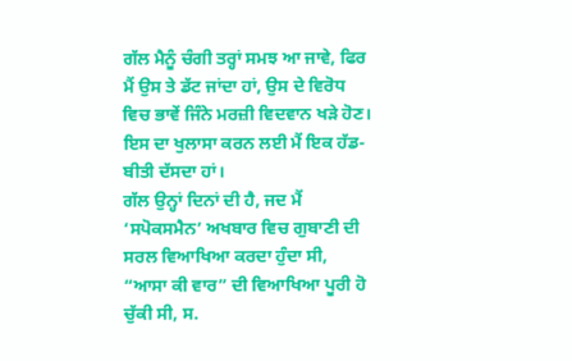ਗੱਲ ਮੈਨੂੰ ਚੰਗੀ ਤਰ੍ਹਾਂ ਸਮਝ ਆ ਜਾਵੇ, ਫਿਰ ਮੈਂ ਉਸ ਤੇ ਡੱਟ ਜਾਂਦਾ ਹਾਂ, ਉਸ ਦੇ ਵਿਰੋਧ ਵਿਚ ਭਾਵੇਂ ਜਿੰਨੇ ਮਰਜ਼ੀ ਵਿਦਵਾਨ ਖੜੇ ਹੋਣ।
ਇਸ ਦਾ ਖੁਲਾਸਾ ਕਰਨ ਲਈ ਮੈਂ ਇਕ ਹੱਡ-ਬੀਤੀ ਦੱਸਦਾ ਹਾਂ।
ਗੱਲ ਉਨ੍ਹਾਂ ਦਿਨਾਂ ਦੀ ਹੈ, ਜਦ ਮੈਂ ‘ਸਪੋਕਸਮੈਨ’ ਅਖਬਾਰ ਵਿਚ ਗੁਬਾਣੀ ਦੀ ਸਰਲ ਵਿਆਖਿਆ ਕਰਦਾ ਹੁੰਦਾ ਸੀ, “ਆਸਾ ਕੀ ਵਾਰ” ਦੀ ਵਿਆਖਿਆ ਪੂਰੀ ਹੋ ਚੁੱਕੀ ਸੀ, ਸ.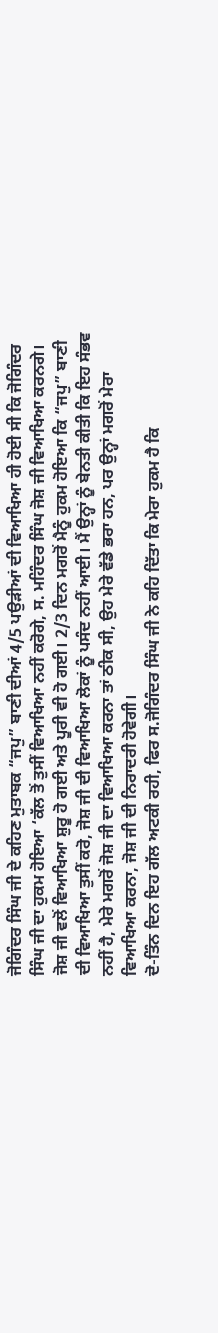ਜੋਗਿੰਦਰ ਸਿੰਘ ਜੀ ਦੇ ਕਹਿਣ ਮੁਤਾਬਕ “ਜਪੁ” ਬਾਣੀ ਦੀਆਂ 4/5 ਪਉੜੀਆਂ ਦੀ ਵਿਆਖਿਆ ਹੀ ਹੋਈ ਸੀ ਕਿ ਜੋਗਿੰਦਰ ਸਿੰਘ ਜੀ ਦਾ ਹੁਕਮ ਹੋਇਆ ‘ਕੱਲ ਤੋਂ ਤੁਸੀਂ ਵਿਆਖਿਆ ਨਹੀਂ ਕਰੋਗੇ, ਸ. ਮਹਿੰਦਰ ਸਿੰਘ ਜੋਸ਼ ਜੀ ਵਿਆਖਿਆ ਕਰਨਗੇ। ਜੋਸ਼ ਜੀ ਵਲੋਂ ਵਿਆਖਿਆ ਸ਼ੁਰੂ ਹੋ ਗਈ ਅਤੇ ਪੂਰੀ ਵੀ ਹੋ ਗਈ। 2/3 ਦਿਨ ਮਗਰੋਂ ਮੈਨੂੰ ਹੁਕਮ ਹੋਇਆ ਕਿ “ਜਪੁ” ਬਾਣੀ ਦੀ ਵਿਆਖਿਆ ਤੁਸੀਂ ਕਰੋ, ਜੋਸ਼ ਜੀ ਦੀ ਵਿਆਖਿਆ ਲੋਕਾਂ ਨੂੰ ਪਸੰਦ ਨਹੀਂ ਆਈ। ਮੈਂ ਉਨ੍ਹਾਂ ਨੂੰ ਬੇਨਤੀ ਕੀਤੀ ਕਿ ਇਹ ਸੰਭਵ ਨਹੀਂ ਹੈ, ਮੇਰੇ ਮਗਰੋਂ ਜੋਸ਼ ਜੀ ਦਾ ਵਿਆਖਿਆ ਕਰਨਾ ਤਾਂ ਠੀਕ ਸੀ, ਉਹ ਮੇਰੇ ਵੱਡੇ ਭਰਾ ਹਨ, ਪਰ ਉਨ੍ਹਾਂ ਮਗਰੋਂ ਮੇਰਾ ਵਿਆਖਿਆ ਕਰਨਾ, ਜੋਸ਼ ਜੀ ਦੀ ਨਿਰਾਦਰੀ ਹੋਵੇਗੀ।
ਦੋ-ਤਿੰਨ ਦਿਨ ਇਹ ਗੱਲ ਅਟਕੀ ਰਹੀ, ਫਿਰ ਸ.ਜੋਗਿੰਦਰ ਸਿੰਘ ਜੀ ਨੇ ਕਹਿ ਦਿੱਤਾ ਕਿ ਮੇਰਾ ਹੁਕਮ ਹੈ ਕਿ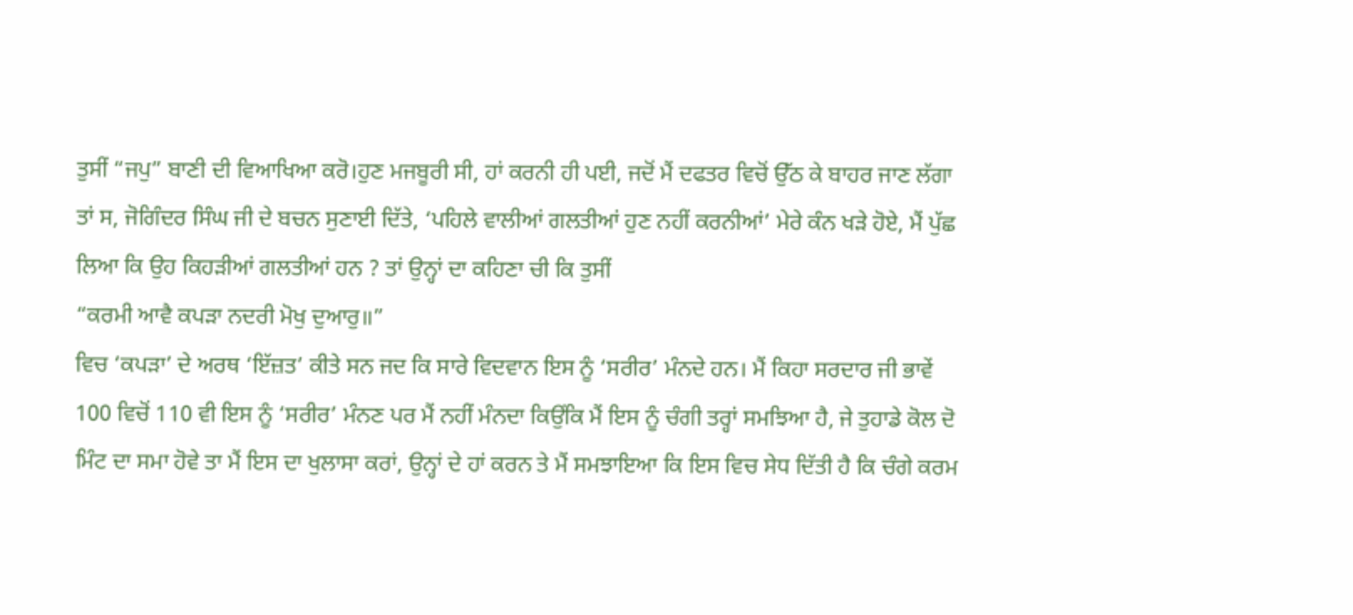ਤੁਸੀਂ “ਜਪੁ” ਬਾਣੀ ਦੀ ਵਿਆਖਿਆ ਕਰੋ।ਹੁਣ ਮਜਬੂਰੀ ਸੀ, ਹਾਂ ਕਰਨੀ ਹੀ ਪਈ, ਜਦੋਂ ਮੈਂ ਦਫਤਰ ਵਿਚੋਂ ਉੱਠ ਕੇ ਬਾਹਰ ਜਾਣ ਲੱਗਾ ਤਾਂ ਸ, ਜੋਗਿੰਦਰ ਸਿੰਘ ਜੀ ਦੇ ਬਚਨ ਸੁਣਾਈ ਦਿੱਤੇ, ‘ਪਹਿਲੇ ਵਾਲੀਆਂ ਗਲਤੀਆਂ ਹੁਣ ਨਹੀਂ ਕਰਨੀਆਂ’ ਮੇਰੇ ਕੰਨ ਖੜੇ ਹੋਏ, ਮੈਂ ਪੁੱਛ ਲਿਆ ਕਿ ਉਹ ਕਿਹੜੀਆਂ ਗਲਤੀਆਂ ਹਨ ? ਤਾਂ ਉਨ੍ਹਾਂ ਦਾ ਕਹਿਣਾ ਚੀ ਕਿ ਤੁਸੀਂ
“ਕਰਮੀ ਆਵੈ ਕਪੜਾ ਨਦਰੀ ਮੋਖੁ ਦੁਆਰੁ॥”
ਵਿਚ ‘ਕਪੜਾ’ ਦੇ ਅਰਥ ‘ਇੱਜ਼ਤ’ ਕੀਤੇ ਸਨ ਜਦ ਕਿ ਸਾਰੇ ਵਿਦਵਾਨ ਇਸ ਨੂੰ ‘ਸਰੀਰ’ ਮੰਨਦੇ ਹਨ। ਮੈਂ ਕਿਹਾ ਸਰਦਾਰ ਜੀ ਭਾਵੇਂ 100 ਵਿਚੋਂ 110 ਵੀ ਇਸ ਨੂੰ ‘ਸਰੀਰ’ ਮੰਨਣ ਪਰ ਮੈਂ ਨਹੀਂ ਮੰਨਦਾ ਕਿਉਂਕਿ ਮੈਂ ਇਸ ਨੂੰ ਚੰਗੀ ਤਰ੍ਹਾਂ ਸਮਝਿਆ ਹੈ, ਜੇ ਤੁਹਾਡੇ ਕੋਲ ਦੋ ਮਿੰਟ ਦਾ ਸਮਾ ਹੋਵੇ ਤਾ ਮੈਂ ਇਸ ਦਾ ਖੁਲਾਸਾ ਕਰਾਂ, ਉਨ੍ਹਾਂ ਦੇ ਹਾਂ ਕਰਨ ਤੇ ਮੈਂ ਸਮਝਾਇਆ ਕਿ ਇਸ ਵਿਚ ਸੇਧ ਦਿੱਤੀ ਹੈ ਕਿ ਚੰਗੇ ਕਰਮ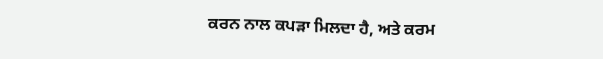ਕਰਨ ਨਾਲ ਕਪੜਾ ਮਿਲਦਾ ਹੈ, ਅਤੇ ਕਰਮ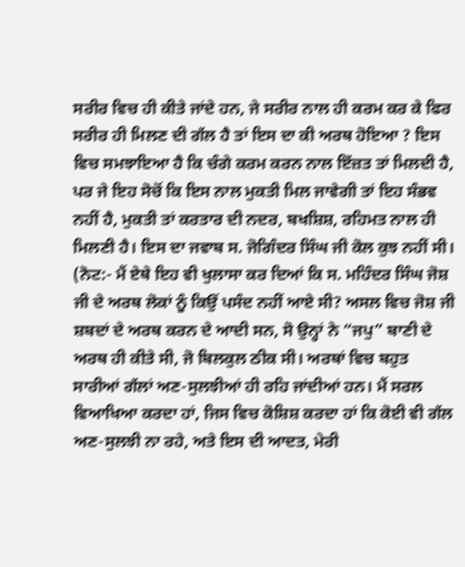ਸਰੀਰ ਵਿਚ ਹੀ ਕੀਤੇ ਜਾਂਦੇ ਹਨ, ਜੇ ਸਰੀਰ ਨਾਲ ਹੀ ਕਰਮ ਕਰ ਕੇ ਫਿਰ ਸਰੀਰ ਹੀ ਮਿਲਣ ਦੀ ਗੱਲ ਹੈ ਤਾਂ ਇਸ ਦਾ ਕੀ ਅਰਥ ਹੋਇਆ ? ਇਸ ਵਿਚ ਸਮਝਾਇਆ ਹੈ ਕਿ ਚੰਗੇ ਕਰਮ ਕਰਨ ਨਾਲ ਇੱਜ਼ਤ ਤਾਂ ਮਿਲਦੀ ਹੈ, ਪਰ ਜੇ ਇਹ ਸੋਚੋਂ ਕਿ ਇਸ ਨਾਲ ਮੁਕਤੀ ਮਿਲ ਜਾਵੇਗੀ ਤਾਂ ਇਹ ਸੰਭਵ ਨਹੀਂ ਹੈ, ਮੁਕਤੀ ਤਾਂ ਕਰਤਾਰ ਦੀ ਨਦਰ, ਬਖਸ਼ਿਸ਼, ਰਹਿਮਤ ਨਾਲ ਹੀ ਮਿਲਣੀ ਹੈ। ਇਸ ਦਾ ਜਵਾਬ ਸ. ਜੋਗਿੰਦਰ ਸਿੰਘ ਜੀ ਕੋਲ ਕੁਝ ਨਹੀਂ ਸੀ।
(ਨੋਟ:- ਮੈਂ ਏਥੇ ਇਹ ਵੀ ਖੁਲਾਸਾ ਕਰ ਦਿਆਂ ਕਿ ਸ. ਮਹਿੰਦਰ ਸਿੰਘ ਜੋਸ਼ ਜੀ ਦੇ ਅਰਥ ਲੋਕਾਂ ਨੂੰ ਕਿਉਂ ਪਸੰਦ ਨਹੀਂ ਆਏ ਸੀ? ਅਸਲ ਵਿਚ ਜੋਸ਼ ਜੀ ਸ਼ਬਦਾਂ ਦੇ ਅਰਥ ਕਰਨ ਦੇ ਆਦੀ ਸਨ, ਸੋ ਉਨ੍ਹਾਂ ਨੇ “ਜਪੁ” ਬਾਣੀ ਦੇ ਅਰਥ ਹੀ ਕੀਤੇ ਸੀ, ਜੋ ਬਿਲਕੁਲ ਠੀਕ ਸੀ। ਅਰਥਾਂ ਵਿਚ ਬਹੁਤ ਸਾਰੀਆਂ ਗੱਲਾਂ ਅਣ-ਸੁਲਝੀਆਂ ਹੀ ਰਹਿ ਜਾਂਦੀਆਂ ਹਨ। ਮੈਂ ਸਰਲ ਵਿਆਖਿਆ ਕਰਦਾ ਹਾਂ, ਜਿਸ ਵਿਚ ਕੋਸ਼ਿਸ਼ ਕਰਦਾ ਹਾਂ ਕਿ ਕੋਈ ਵੀ ਗੱਲ ਅਣ-ਸੁਲਝੀ ਨਾ ਰਹੇ, ਅਤੇ ਇਸ ਦੀ ਆਦਤ, ਮੇਰੀ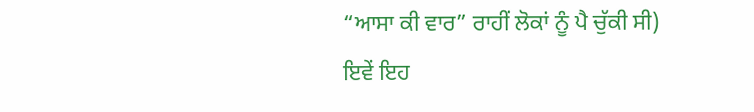“ਆਸਾ ਕੀ ਵਾਰ” ਰਾਹੀਂ ਲੋਕਾਂ ਨੂੰ ਪੈ ਚੁੱਕੀ ਸੀ)
ਇਵੇਂ ਇਹ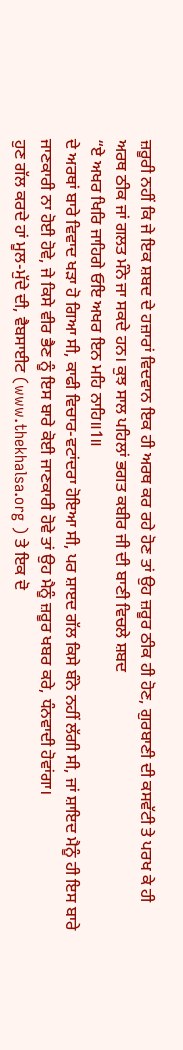ਜ਼ਰੂਰੀ ਨਹੀਂ ਕਿ ਜੇ ਇਕ ਸ਼ਬਦ ਦੇ ਹਜ਼ਾਰਾਂ ਵਿਦਵਾਨ ਇਕ ਹੀ ਅਰਥ ਕਰ ਰਹੇ ਹੋਣ ਤਾਂ ਉਹ ਜ਼ਰੂਰ ਠੀਕ ਹੀ ਹੋਣ, ਗੁਰਬਾਣੀ ਦੀ ਕਸਵੱਟੀ ਤੇ ਪਰਖ ਕੇ ਹੀ ਅਰਥ ਠੀਕ ਜਾਂ ਗਲਤ ਮੰਨੇ ਜਾ ਸਕਦੇ ਹਨ। ਕੁਝ ਸਾਲ ਪਹਿਲਾਂ ਭਗਤ ਕਬੀਰ ਜੀ ਦੀ ਬਾਣੀ ਵਿਚਲੇ ਸ਼ਬਦ
“ਏ ਅਖਰ ਖਿਰਿ ਜਾਹਿਗੇ ਓਇ ਅਖਰ ਇਨ ਮਹਿ ਨਾਹਿ॥1॥
ਦੇ ਅਰਥਾਂ ਬਾਰੇ ਵਿਵਾਦ ਖੜਾ ਹੋ ਗਿਆ ਸੀ, ਕਾਫੀ ਵਿਚਾਰ-ਵਟਾਂਦਰਾ ਹੋਇਆ ਸੀ, ਪਰ ਸ਼ਾੲਦ ਗੱਲ ਕਿਸੇ ਬੰਨੇ ਨਹੀਂ ਲੱਗੀ ਸੀ, ਜਾਂ ਸ਼ਾਇਦ ਮੈਨੂੰ ਹੀ ਇਸ ਬਾਰੇ ਜਾਣਕਾਰੀ ਨਾ ਹੋਈ ਹੋਵੇ, ਜੇ ਕਿਸੇ ਵੀਰ ਭੈਣ ਨੂੰ ਇਸ ਬਾਰੇ ਕੋਈ ਜਾਣਕਾਰੀ ਹੋਵੇ ਤਾਂ ਉਹ ਮੈਨੂੰ ਜ਼ਰੂਰ ਖਬਰ ਕਰੇ, ਧੰਨਵਾਦੀ ਹੋਵਾਂਗਾ।
ਹੁਣ ਗੱਲ ਕਰਦੇ ਹਾਂ ਮੂਲ-ਮੁੱਦੇ ਦੀ, ਵੈਬਸਾਈਟ (www.thekhalsa.org ) ਤੇ ਇਕ ਦੋ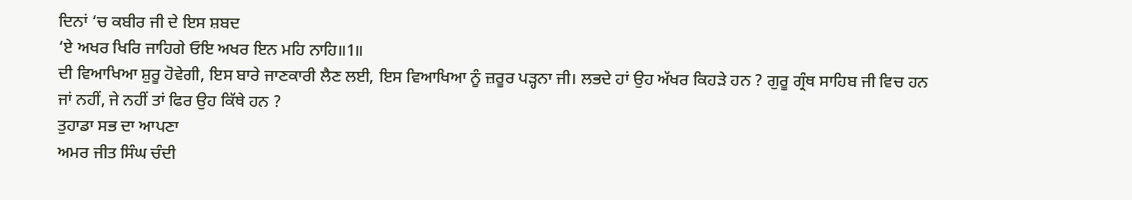ਦਿਨਾਂ ‘ਚ ਕਬੀਰ ਜੀ ਦੇ ਇਸ ਸ਼ਬਦ
‘ਏ ਅਖਰ ਖਿਰਿ ਜਾਹਿਗੇ ਓਇ ਅਖਰ ਇਨ ਮਹਿ ਨਾਹਿ॥1॥
ਦੀ ਵਿਆਖਿਆ ਸ਼ੁਰੂ ਹੋਵੇਗੀ, ਇਸ ਬਾਰੇ ਜਾਣਕਾਰੀ ਲੈਣ ਲਈ, ਇਸ ਵਿਆਖਿਆ ਨੂੰ ਜ਼ਰੂਰ ਪੜ੍ਹਨਾ ਜੀ। ਲਭਦੇ ਹਾਂ ਉਹ ਅੱਖਰ ਕਿਹੜੇ ਹਨ ? ਗੁਰੂ ਗ੍ਰੰਥ ਸਾਹਿਬ ਜੀ ਵਿਚ ਹਨ ਜਾਂ ਨਹੀਂ, ਜੇ ਨਹੀਂ ਤਾਂ ਫਿਰ ਉਹ ਕਿੱਥੇ ਹਨ ?
ਤੁਹਾਡਾ ਸਭ ਦਾ ਆਪਣਾ
ਅਮਰ ਜੀਤ ਸਿੰਘ ਚੰਦੀ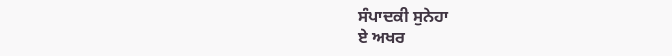ਸੰਪਾਦਕੀ ਸੁਨੇਹਾ
ਏ ਅਖਰ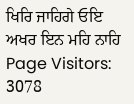ਖਿਰਿ ਜਾਹਿਗੇ ਓਇ ਅਖਰ ਇਨ ਮਹਿ ਨਾਹਿ
Page Visitors: 3078